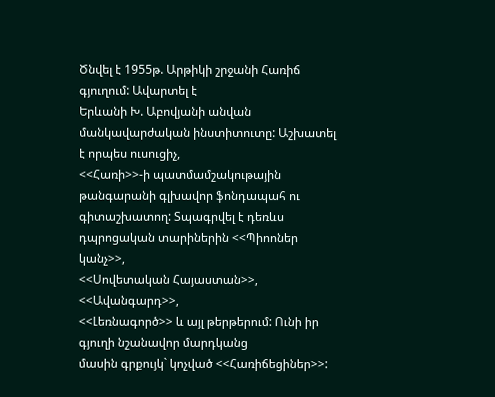Ծնվել է 1955թ. Արթիկի շրջանի Հառիճ գյուղում: Ավարտել է
Երևանի Խ. Աբովյանի անվան մանկավարժական ինստիտուտը: Աշխատել է որպես ուսուցիչ,
<<Հառի>>-ի պատմամշակութային թանգարանի գլխավոր ֆոնդապահ ու
գիտաշխատող: Տպագրվել է դեռևս դպրոցական տարիներին <<Պիոոներ կանչ>>,
<<Սովետական Հայաստան>>, <<Ավանգարդ>>,
<<Լեռնագործ>> և այլ թերթերում: Ունի իր գյուղի նշանավոր մարդկանց
մասին գրքույկ` կոչված <<Հառիճեցիներ>>: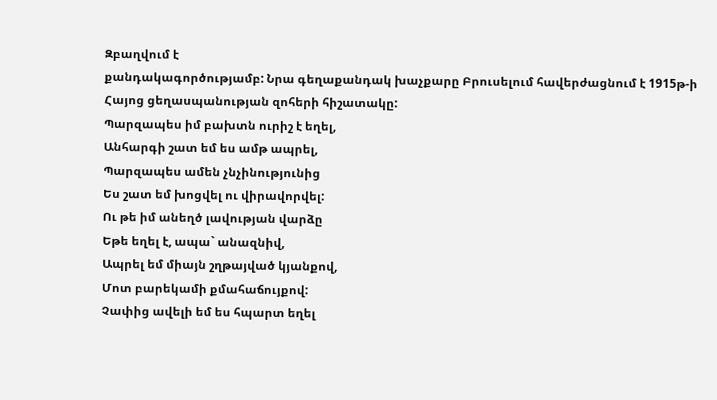Զբաղվում է
քանդակագործությամբ: Նրա գեղաքանդակ խաչքարը Բրուսելում հավերժացնում է 1915թ-ի
Հայոց ցեղասպանության զոհերի հիշատակը:
Պարզապես իմ բախտն ուրիշ է եղել,
Անհարգի շատ եմ ես ամթ ապրել,
Պարզապես ամեն չնչինությունից
Ես շատ եմ խոցվել ու վիրավորվել:
Ու թե իմ անեղծ լավության վարձը
Եթե եղել է, ապա` անազնիվ,
Ապրել եմ միայն շղթայված կյանքով,
Մոտ բարեկամի քմահաճույքով:
Չափից ավելի եմ ես հպարտ եղել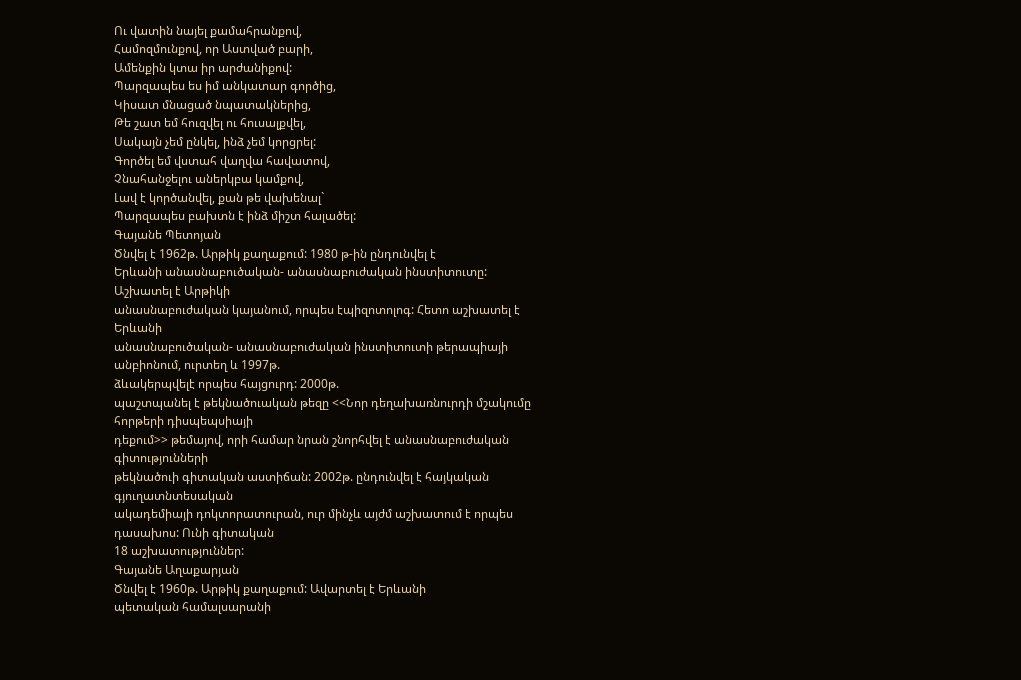Ու վատին նայել քամահրանքով,
Համոզմունքով, որ Աստված բարի,
Ամենքին կտա իր արժանիքով:
Պարզապես ես իմ անկատար գործից,
Կիսատ մնացած նպատակներից,
Թե շատ եմ հուզվել ու հուսալքվել,
Սակայն չեմ ընկել, ինձ չեմ կորցրել:
Գործել եմ վստահ վաղվա հավատով,
Չնահանջելու աներկբա կամքով,
Լավ է կործանվել, քան թե վախենալ`
Պարզապես բախտն է ինձ միշտ հալածել:
Գայանե Պետոյան
Ծնվել է 1962թ. Արթիկ քաղաքում: 1980 թ-ին ընդունվել է
Երևանի անասնաբուծական- անասնաբուժական ինստիտուտը: Աշխատել է Արթիկի
անասնաբուժական կայանում, որպես էպիզոտոլոգ: Հետո աշխատել է Երևանի
անասնաբուծական- անասնաբուժական ինստիտուտի թերապիայի անբիոնում, ուրտեղ և 1997թ.
ձևակերպվելէ որպես հայցուրդ: 2000թ.
պաշտպանել է թեկնածուական թեզը <<Նոր դեղախառնուրդի մշակումը հորթերի դիսպեպսիայի
դեքում>> թեմայով, որի համար նրան շնորհվել է անասնաբուժական գիտությունների
թեկնածուի գիտական աստիճան: 2002թ. ընդունվել է հայկական գյուղատնտեսական
ակադեմիայի դոկտորատուրան, ուր մինչև այժմ աշխատում է որպես դասախոս: Ունի գիտական
18 աշխատություններ:
Գայանե Աղաքարյան
Ծնվել է 1960թ. Արթիկ քաղաքում: Ավարտել է Երևանի
պետական համալսարանի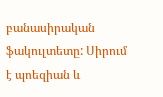բանասիրական ֆակուլտետը: Սիրում է պոեզիան և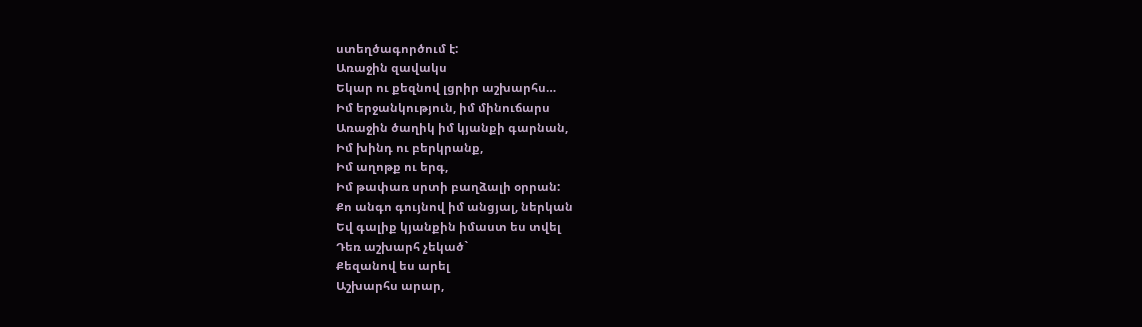ստեղծագործում է:
Առաջին զավակս
Եկար ու քեզնով լցրիր աշխարհս…
Իմ երջանկություն, իմ մինուճարս
Առաջին ծաղիկ իմ կյանքի գարնան,
Իմ խինդ ու բերկրանք,
Իմ աղոթք ու երգ,
Իմ թափառ սրտի բաղձալի օրրան:
Քո անգո գույնով իմ անցյալ, ներկան
Եվ գալիք կյանքին իմաստ ես տվել
Դեռ աշխարհ չեկած`
Քեզանով ես արել
Աշխարհս արար,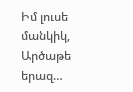Իմ լուսե մանկիկ,
Արծաթե երազ…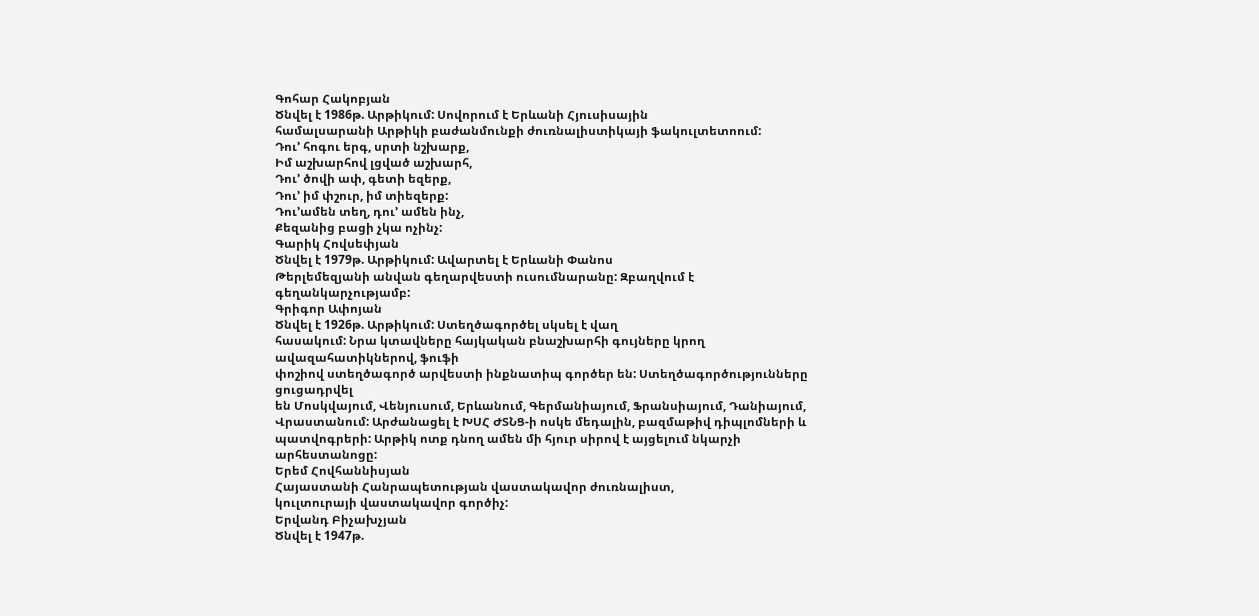Գոհար Հակոբյան
Ծնվել է 1986թ. Արթիկում: Սովորում է Երևանի Հյուսիսային
համալսարանի Արթիկի բաժանմունքի ժուռնալիստիկայի ֆակուլտետոում:
Դու’ հոգու երգ, սրտի նշխարք,
Իմ աշխարհով լցված աշխարհ,
Դու’ ծովի ափ, գետի եզերք,
Դու’ իմ փշուր, իմ տիեզերք:
Դու’ամեն տեղ, դու’ ամեն ինչ,
Քեզանից բացի չկա ոչինչ:
Գարիկ Հովսեփյան
Ծնվել է 1979թ. Արթիկում: Ավարտել է Երևանի Փանոս
Թերլեմեզյանի անվան գեղարվեստի ուսումնարանը: Զբաղվում է գեղանկարչությամբ:
Գրիգոր Ափոյան
Ծնվել է 1926թ. Արթիկում: Ստեղծագործել սկսել է վաղ
հասակում: Նրա կտավները հայկական բնաշխարհի գույները կրող ավազահատիկներով, ֆուֆի
փոշիով ստեղծագործ արվեստի ինքնատիպ գործեր են: Ստեղծագործությունները ցուցադրվել
են Մոսկվայում, Վենյուսում, Երևանում, Գերմանիայում, Ֆրանսիայում, Դանիայում,
Վրաստանում: Արժանացել է ԽՍՀ ԺՏՆՑ-ի ոսկե մեդալին, բազմաթիվ դիպլոմների և
պատվոգրերի: Արթիկ ոտք դնող ամեն մի հյուր սիրով է այցելում նկարչի արհեստանոցը:
Երեմ Հովհաննիսյան
Հայաստանի Հանրապետության վաստակավոր ժուռնալիստ,
կուլտուրայի վաստակավոր գործիչ:
Երվանդ Բիչախչյան
Ծնվել է 1947թ.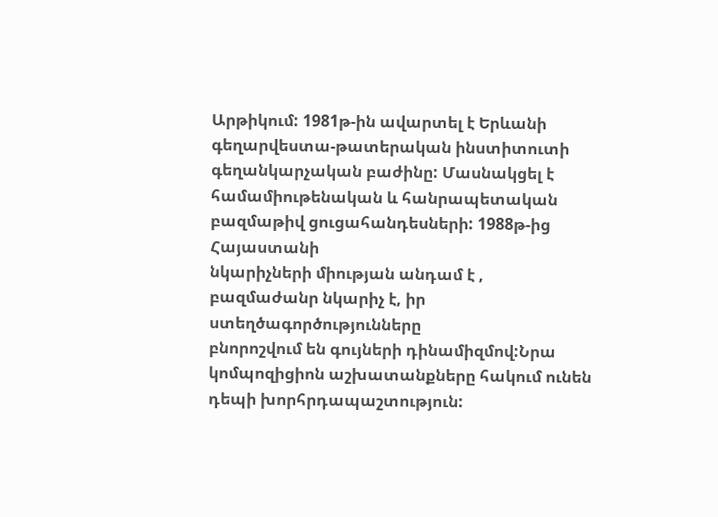Արթիկում: 1981թ-ին ավարտել է Երևանի
գեղարվեստա-թատերական ինստիտուտի գեղանկարչական բաժինը: Մասնակցել է
համամիութենական և հանրապետական բազմաթիվ ցուցահանդեսների: 1988թ-ից Հայաստանի
նկարիչների միության անդամ է , բազմաժանր նկարիչ է, իր ստեղծագործությունները
բնորոշվում են գույների դինամիզմով:Նրա
կոմպոզիցիոն աշխատանքները հակում ունեն դեպի խորհրդապաշտություն: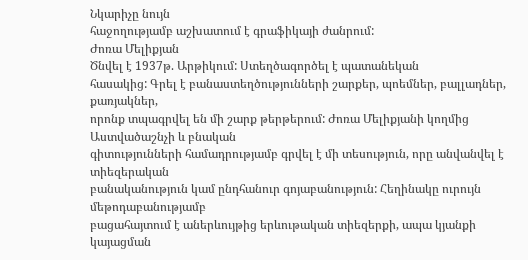Նկարիչը նույն
հաջողությամբ աշխատում է գրաֆիկայի ժանրում:
Ժոռա Մելիքյան
Ծնվել է 1937թ. Արթիկում: Ստեղծագործել է պատանեկան
հասակից: Գրել է բանաստեղծությունների շարքեր, պոեմներ, բալլադներ, քառյակներ,
որոնք տպագրվել են մի շարք թերթերում: Ժոռա Մելիքյանի կողմից Աստվածաշնչի և բնական
գիտությունների համադրությամբ գրվել է մի տեսություն, որը անվանվել է տիեզերական
բանականություն կամ ընդհանուր գոյաբանություն: Հեղինակը ուրույն մեթոդաբանությամբ
բացահայտում է աներևույթից երևութական տիեզերքի, ապա կյանքի կայացման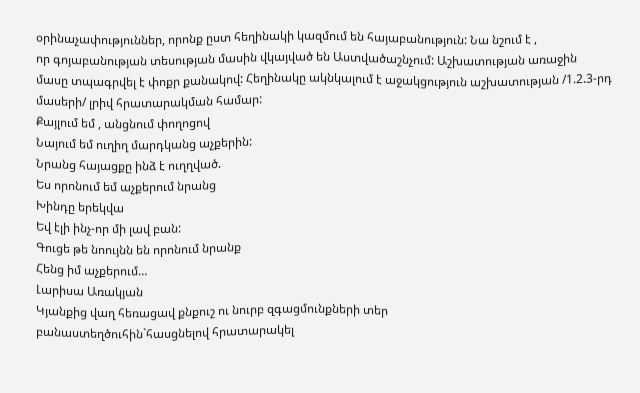օրինաչափություններ, որոնք ըստ հեղինակի կազմում են հայաբանություն: Նա նշում է ,
որ գոյաբանության տեսության մասին վկայված են Աստվածաշնչում: Աշխատության առաջին
մասը տպագրվել է փոքր քանակով: Հեղինակը ակնկալում է աջակցություն աշխատության /1.2.3-րդ մասերի/ լրիվ հրատարակման համար:
Քայլում եմ , անցնում փողոցով
Նայում եմ ուղիղ մարդկանց աչքերին:
Նրանց հայացքը ինձ է ուղղված.
Ես որոնում եմ աչքերում նրանց
Խինդը երեկվա
Եվ էլի ինչ-որ մի լավ բան:
Գուցե թե նոույնն են որոնում նրանք
Հենց իմ աչքերում…
Լարիսա Առակյան
Կյանքից վաղ հեռացավ քնքուշ ու նուրբ զգացմունքների տեր
բանաստեղծուհին`հասցնելով հրատարակել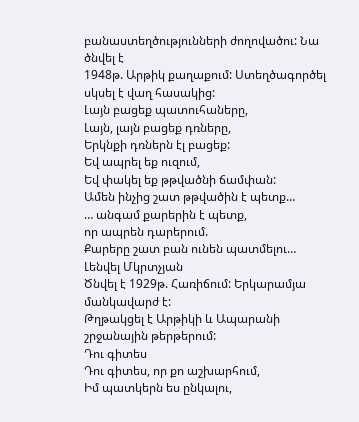բանաստեղծությունների ժողովածու: Նա ծնվել է
1948թ. Արթիկ քաղաքում: Ստեղծագործել սկսել է վաղ հասակից:
Լայն բացեք պատուհաները,
Լայն, լայն բացեք դռները,
Երկնքի դռներն էլ բացեք:
Եվ ապրել եք ուզում,
Եվ փակել եք թթվածնի ճամփան:
Ամեն ինչից շատ թթվածին է պետք…
… անգամ քարերին է պետք,
որ ապրեն դարերում.
Քարերը շատ բան ունեն պատմելու…
Լենվել Մկրտչյան
Ծնվել է 1929թ. Հառիճում: Երկարամյա մանկավարժ է:
Թղթակցել է Արթիկի և Ապարանի շրջանային թերթերում:
Դու գիտես
Դու գիտես, որ քո աշխարհում,
Իմ պատկերն ես ընկալու,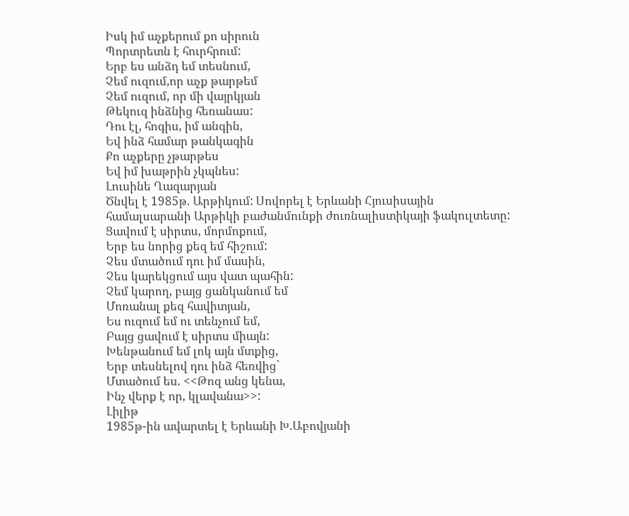Իսկ իմ աչքերում քո սիրուն
Պորտրետն է հուրհրում:
Երբ ես անձդ եմ տեսնում,
Չեմ ուզում,որ աչք թարթեմ
Չեմ ուզում, որ մի վայրկյան
Թեկուզ ինձնից հեռանաս:
Դու էլ, հոգիս, իմ անգին,
Եվ ինձ համար թանկագին
Քո աչքերը չթարթես
Եվ իմ խաթրին չկպնես:
Լուսինե Ղազարյան
Ծնվել է 1985թ. Արթիկում: Սովորել է Երևանի Հյուսիսային
համալսարանի Արթիկի բաժանմունքի ժուռնալիստիկայի ֆակուլտետը:
Ցավում է սիրտս, մորմոքում,
Երբ ես նորից քեզ եմ հիշում:
Չես մտածում դու իմ մասին,
Չես կարեկցում այս վատ պահին:
Չեմ կարող, բայց ցանկանում եմ
Մոռանալ քեզ հավիտյան,
Ես ուզում եմ ու տենչում եմ,
Բայց ցավում է սիրտս միայն:
Խենթանում եմ լոկ այն մտքից,
Երբ տեսնելով դու ինձ հեռվից`
Մտածում ես. <<Թոզ անց կենա,
Ինչ վերք է որ, կլավանա>>:
Լիլիթ
1985թ-ին ավարտել է Երևանի Խ.Աբովյանի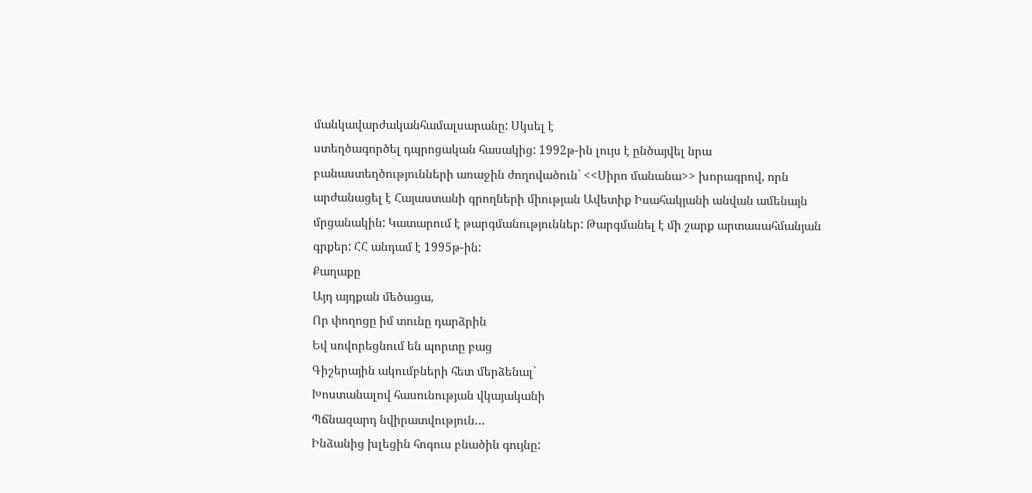մանկավարժականհամալսարանը: Սկսել է
ստեղծագործել դպրոցական հասակից: 1992թ-ին լույս է ընծայվել նրա
բանաստեղծությունների առաջին ժողովածուն` <<Սիրո մանանա>> խորագրով, որն
արժանացել է Հայաստանի գրողների միության Ավետիք Իսահակյանի անվան ամենայն
մրցանակին: Կատարում է թարգմանություններ: Թարգմանել է մի շարք արտասահմանյան
գրքեր: ՀՀ անդամ է 1995թ-ին:
Քաղաքը
Այդ այդքան մեծացա,
Որ փողոցը իմ տունը դարձրին
Եվ սովորեցնում են պորտը բաց
Գիշերային ակումբների հետ մերձենալ`
Խոստանալով հասունության վկայականի
Պճնազարդ նվիրատվություն…
Ինձանից խլեցին հոգուս բնածին գույնը: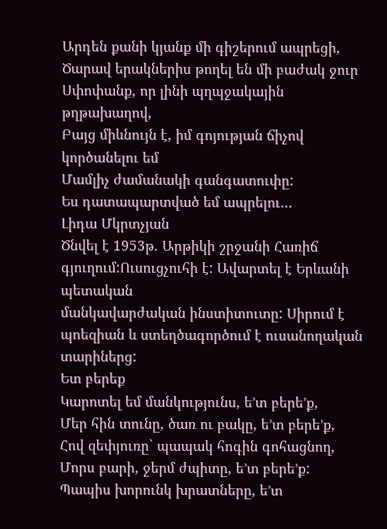Արդեն քանի կյանք մի գիշերում ապրեցի,
Ծարավ երակներիս թողել են մի բաժակ ջուր
Սփոփանք, որ լինի պղպջակային թղթախաղով,
Բայց միևնույն է, իմ գոյության ճիչով կործանելու եմ
Մամլիչ ժամանակի գանգատուփը:
Ես դատապարտված եմ ապրելու…
Լիդա Մկրտչյան
Ծնվել է 1953թ. Արթիկի շրջանի Հառիճ գյուղում:Ուսուցչուհի է: Ավարտել է Երևանի պետական
մանկավարժական ինստիտուտը: Սիրում է պոեզիան և ստեղծագործում է ուսանողական
տարիներց:
Ետ բերեք
Կարոտել եմ մանկությունս, ե’տ բերե’ք,
Մեր հին տունը, ծառ ու բակը, ե’տ բերե’ք,
Հով զեփյուռը` պապակ հոգին գոհացնող,
Մորս բարի, ջերմ ժպիտը, ե’տ բերե’ք:
Պապիս խորունկ խրատները, ե’տ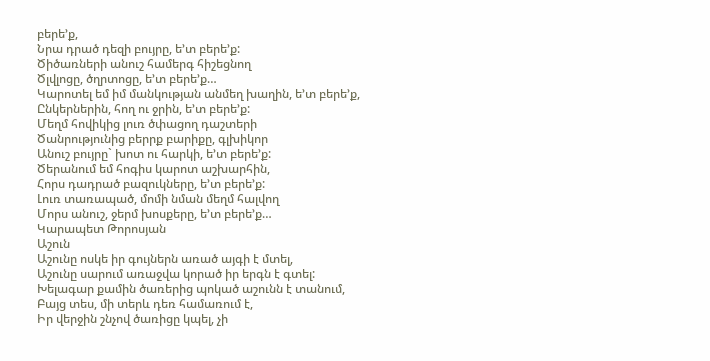բերե’ք,
Նրա դրած դեզի բույրը, ե’տ բերե’ք:
Ծիծառների անուշ համերգ հիշեցնող
Ծլվլոցը, ծղրտոցը, ե’տ բերե’ք…
Կարոտել եմ իմ մանկության անմեղ խաղին, ե’տ բերե’ք,
Ընկերներին, հող ու ջրին, ե’տ բերե’ք:
Մեղմ հովիկից լուռ ծփացող դաշտերի
Ծանրությունից բերրք բարիքը, գլխիկոր
Անուշ բույրը` խոտ ու հարկի, ե’տ բերե’ք:
Ծերանում եմ հոգիս կարոտ աշխարհին,
Հորս դադրած բազուկները, ե’տ բերե’ք:
Լուռ տառապած, մոմի նման մեղմ հալվող
Մորս անուշ, ջերմ խոսքերը, ե’տ բերե’ք…
Կարապետ Թորոսյան
Աշուն
Աշունը ոսկե իր գույներն առած այգի է մտել,
Աշունը սարում առաջվա կորած իր երգն է գտել:
Խելագար քամին ծառերից պոկած աշունն է տանում,
Բայց տես, մի տերև դեռ համառում է,
Իր վերջին շնչով ծառիցը կպել, չի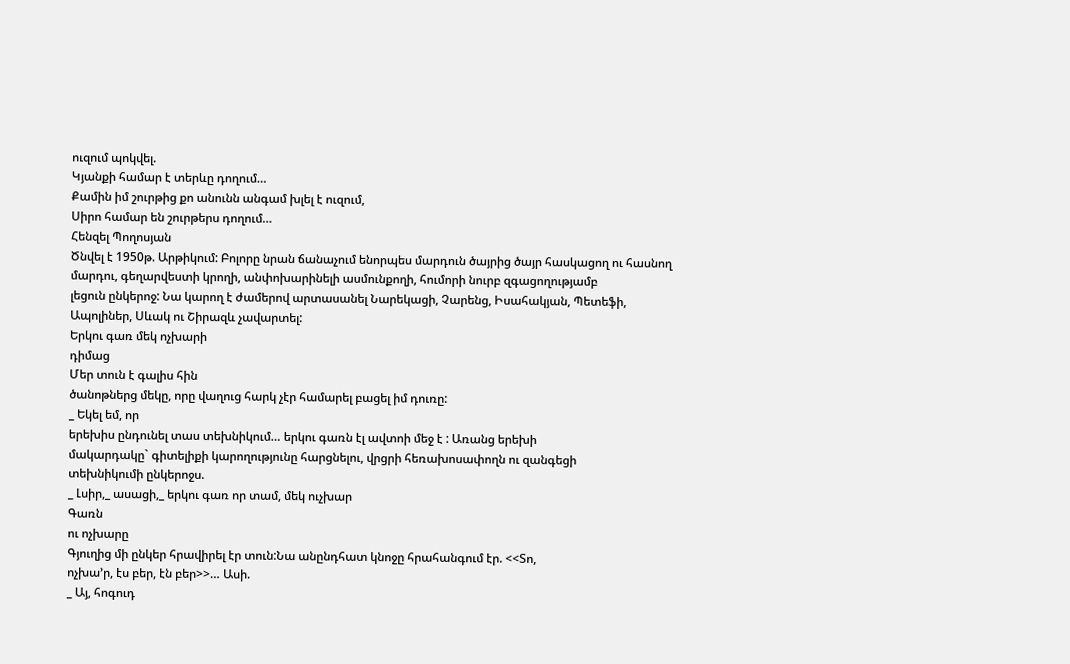ուզում պոկվել.
Կյանքի համար է տերևը դողում…
Քամին իմ շուրթից քո անունն անգամ խլել է ուզում,
Սիրո համար են շուրթերս դողում…
Հենզել Պողոսյան
Ծնվել է 1950թ. Արթիկում: Բոլորը նրան ճանաչում ենորպես մարդուն ծայրից ծայր հասկացող ու հասնող
մարդու, գեղարվեստի կրողի, անփոխարինելի ասմունքողի, հումորի նուրբ զգացողությամբ
լեցուն ընկերոջ: Նա կարող է ժամերով արտասանել Նարեկացի, Չարենց, Իսահակյան, Պետեֆի,
Ապոլիներ, Սևակ ու Շիրազև չավարտել:
Երկու գառ մեկ ոչխարի
դիմաց
Մեր տուն է գալիս հին
ծանոթներց մեկը, որը վաղուց հարկ չէր համարել բացել իմ դուռը:
_ Եկել եմ, որ
երեխիս ընդունել տաս տեխնիկում… երկու գառն էլ ավտոի մեջ է : Առանց երեխի
մակարդակը` գիտելիքի կարողությունը հարցնելու, վրցրի հեռախոսափողն ու զանգեցի
տեխնիկումի ընկերոջս.
_ Լսիր,_ ասացի,_ երկու գառ որ տամ, մեկ ուչխար
Գառն
ու ոչխարը
Գյուղից մի ընկեր հրավիրել էր տուն:Նա անընդհատ կնոջը հրահանգում էր. <<Տո,
ոչխա’ր, էս բեր, էն բեր>>… Ասի.
_ Այ, հոգուդ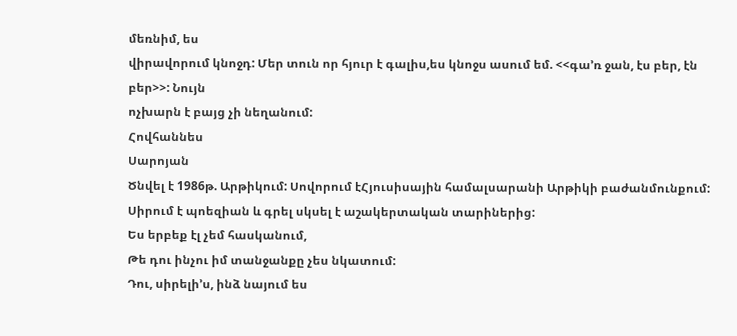մեռնիմ, ես
վիրավորում կնոջդ: Մեր տուն որ հյուր է գալիս,ես կնոջս ասում եմ. <<գա’ռ ջան, էս բեր, էն բեր>>: Նույն
ոչխարն է բայց չի նեղանում:
Հովհաննես
Սարոյան
Ծնվել է 1986թ. Արթիկում: Սովորում էՀյուսիսային համալսարանի Արթիկի բաժանմունքում:
Սիրում է պոեզիան և գրել սկսել է աշակերտական տարիներից:
Ես երբեք էլ չեմ հասկանում,
Թե դու ինչու իմ տանջանքը չես նկատում:
Դու, սիրելի’ս, ինձ նայում ես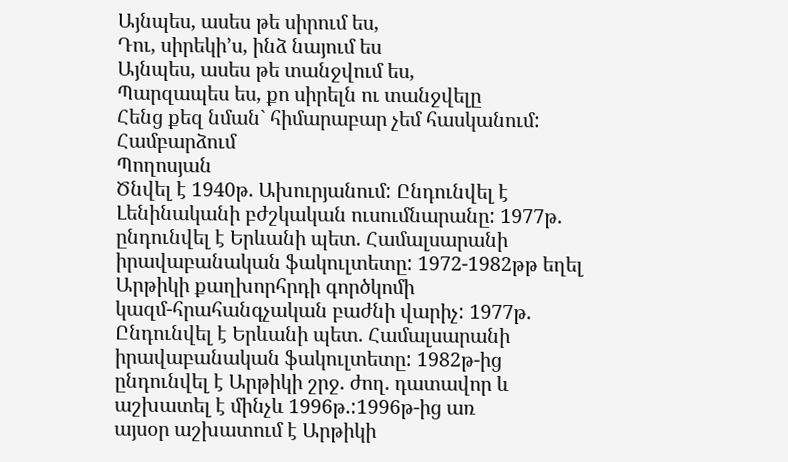Այնպես, ասես թե սիրում ես,
Դու, սիրեկի’ս, ինձ նայում ես
Այնպես, ասես թե տանջվում ես,
Պարզապես ես, քո սիրելն ու տանջվելը
Հենց քեզ նման` հիմարաբար չեմ հասկանում:
Համբարձում
Պողոսյան
Ծնվել է 1940թ. Ախուրյանում: Ընդունվել է
Լենինականի բժշկական ուսումնարանը: 1977թ. ընդունվել է Երևանի պետ. Համալսարանի
իրավաբանական ֆակուլտետը: 1972-1982թթ եղել Արթիկի քաղխորհրդի գործկոմի
կազմ-հրահանգչական բաժնի վարիչ: 1977թ. Ընդունվել է Երևանի պետ. Համալսարանի
իրավաբանական ֆակուլտետը: 1982թ-ից ընդունվել է Արթիկի շրջ. ժող. դատավոր և
աշխատել է մինչև 1996թ.:1996թ-ից առ
այսօր աշխատում է Արթիկի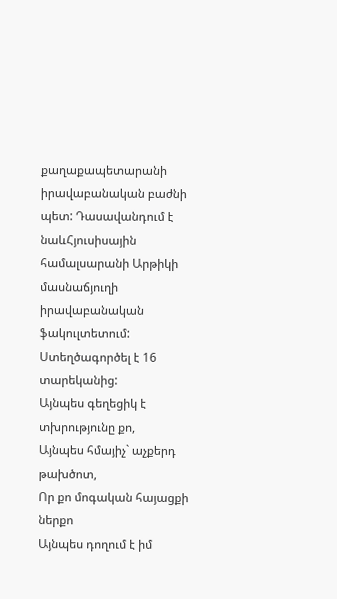քաղաքապետարանի իրավաբանական բաժնի պետ: Դասավանդում է
նաևՀյուսիսային համալսարանի Արթիկի
մասնաճյուղի իրավաբանական ֆակուլտետում: Ստեղծագործել է 16 տարեկանից:
Այնպես գեղեցիկ է տխրությունը քո,
Այնպես հմայիչ` աչքերդ թախծոտ,
Որ քո մոգական հայացքի ներքո
Այնպես դողում է իմ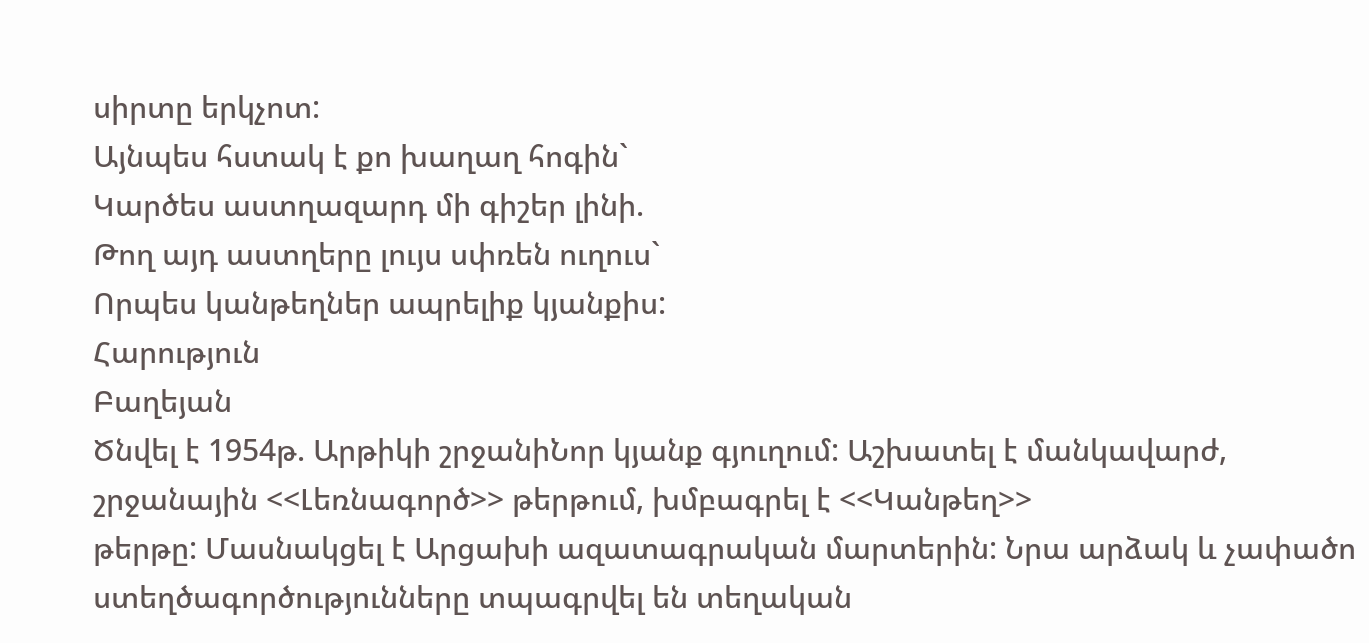սիրտը երկչոտ:
Այնպես հստակ է քո խաղաղ հոգին`
Կարծես աստղազարդ մի գիշեր լինի.
Թող այդ աստղերը լույս սփռեն ուղուս`
Որպես կանթեղներ ապրելիք կյանքիս:
Հարություն
Բաղեյան
Ծնվել է 1954թ. Արթիկի շրջանիՆոր կյանք գյուղում: Աշխատել է մանկավարժ,
շրջանային <<Լեռնագործ>> թերթում, խմբագրել է <<Կանթեղ>>
թերթը: Մասնակցել է Արցախի ազատագրական մարտերին: Նրա արձակ և չափածո
ստեղծագործությունները տպագրվել են տեղական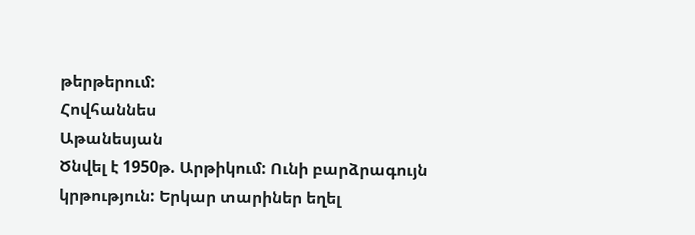թերթերում:
Հովհաննես
Աթանեսյան
Ծնվել է 1950թ. Արթիկում: Ունի բարձրագույն
կրթություն: Երկար տարիներ եղել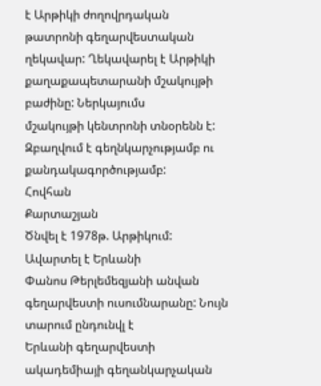է Արթիկի ժողովրդական թատրոնի գեղարվեստական
ղեկավար: Ղեկավարել է Արթիկի քաղաքապետարանի մշակույթի բաժինը: Ներկայումս
մշակույթի կենտրոնի տնօրենն է: Զբաղվում է գեղնկարչությամբ ու քանդակագործությամբ:
Հովհան
Քարտաշյան
Ծնվել է 1978թ. Արթիկում: Ավարտել է Երևանի
Փանոս Թերլեմեզյանի անվան գեղարվեստի ուսումնարանը: Նույն տարում ընդունվլ է
Երևանի գեղարվեստի ակադեմիայի գեղանկարչական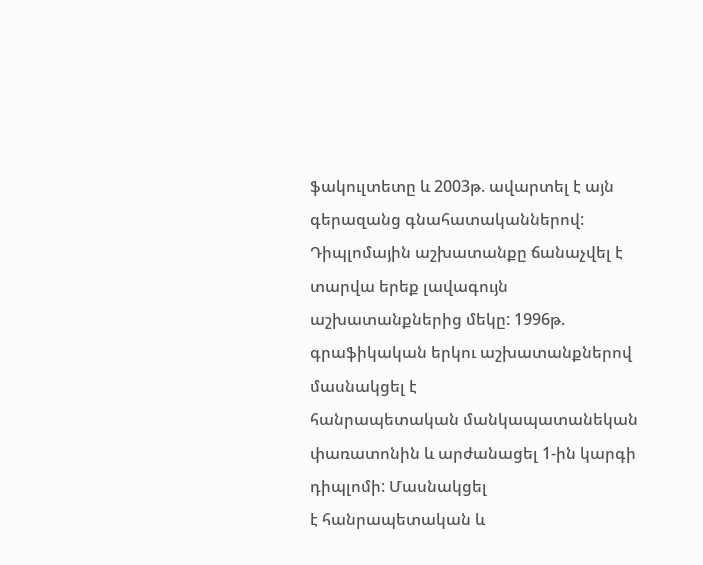ֆակուլտետը և 2003թ. ավարտել է այն
գերազանց գնահատականներով: Դիպլոմային աշխատանքը ճանաչվել է տարվա երեք լավագույն
աշխատանքներից մեկը: 1996թ. գրաֆիկական երկու աշխատանքներով մասնակցել է
հանրապետական մանկապատանեկան փառատոնին և արժանացել 1-ին կարգի դիպլոմի: Մասնակցել
է հանրապետական և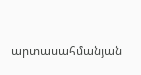արտասահմանյան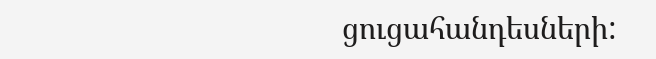ցուցահանդեսների: